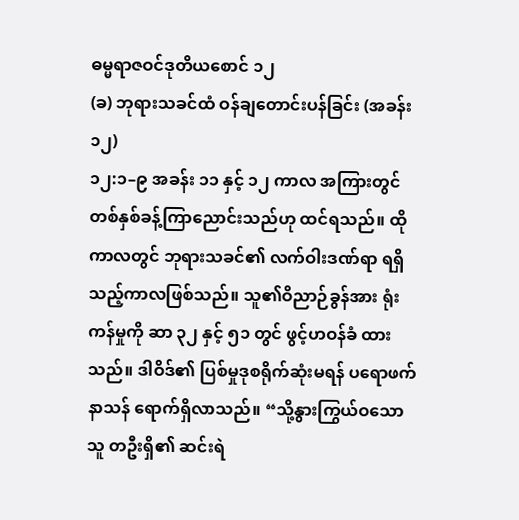ဓမ္မရာဇဝင်ဒုတိယစောင် ၁၂
(ခ) ဘုရားသခင်ထံ ဝန်ချတောင်းပန်ခြင်း (အခန်း ၁၂)
၁၂:၁–၉ အခန်း ၁၁ နှင့် ၁၂ ကာလ အကြားတွင် တစ်နှစ်ခန့်ကြာညောင်းသည်ဟု ထင်ရသည်။ ထိုကာလတွင် ဘုရားသခင်၏ လက်ဝါးဒဏ်ရာ ရရှိသည့်ကာလဖြစ်သည်။ သူ၏ဝိညာဉ်ခွန်အား ရုံးကန်မှုကို ဆာ ၃၂ နှင့် ၅၁ တွင် ဖွင့်ဟဝန်ခံ ထားသည်။ ဒါဝိဒ်၏ ပြစ်မှုဒုစရိုက်ဆုံးမရန် ပရောဖက်နာသန် ရောက်ရှိလာသည်။ “သို့နွားကြွယ်ဝသောသူ တဦးရှိ၏ ဆင်းရဲ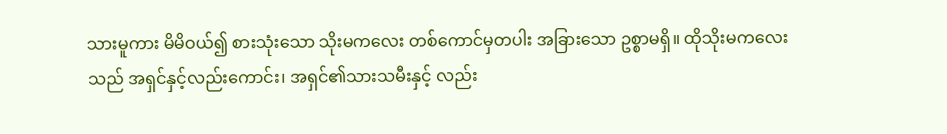သားမူကား မိမိဝယ်၍ စားသုံးသော သိုးမကလေး တစ်ကောင်မှတပါး အခြားသော ဥစ္စာမရှိ။ ထိုသိုးမကလေးသည် အရှင်နှင့်လည်းကောင်း၊ အရှင်၏သားသမီးနှင့် လည်း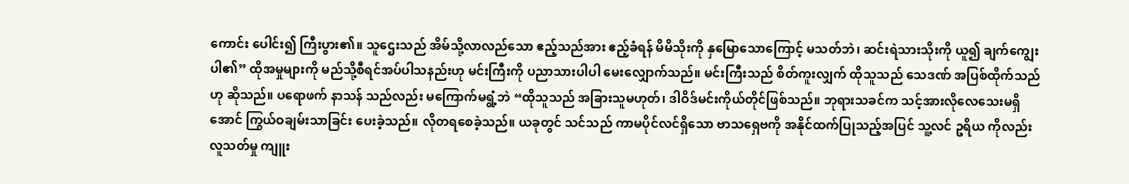ကောင်း ပေါင်း၍ ကြီးပွား၏။ သူဌေးသည် အိမ်သို့လာလည်သော ဧည့်သည်အား ဧည့်ခံရန် မိမိသိုးကို နှမြောသောကြောင့် မသတ်ဘဲ၊ ဆင်းရဲသားသိုးကို ယူ၍ ချက်ကျွေးပါ၏” ထိုအမှုများကို မည်သို့စီရင်အပ်ပါသနည်းဟု မင်းကြီးကို ပညာသားပါပါ မေးလျှောက်သည်။ မင်းကြီးသည် စိတ်ကူးလျှက် ထိုသူသည် သေဒဏ် အပြစ်ထိုက်သည်ဟု ဆိုသည်။ ပရောဖက် နာသန် သည်လည်း မကြောက်မရွံ့ဘဲ “ထိုသူသည် အခြားသူမဟုတ်၊ ဒါဝိဒ်မင်းကိုယ်တိုင်ဖြစ်သည်။ ဘုရားသခင်က သင့်အားလိုလေသေးမရှိအောင် ကြွယ်ဝချမ်းသာခြင်း ပေးခဲ့သည်။ လိုတရစေခဲ့သည်။ ယခုတွင် သင်သည် ကာမပိုင်လင်ရှိသော ဗာသရှေဗကို အနိုင်ထက်ပြုသည့်အပြင် သူ့လင် ဥရိယ ကိုလည်း လူသတ်မှု ကျူး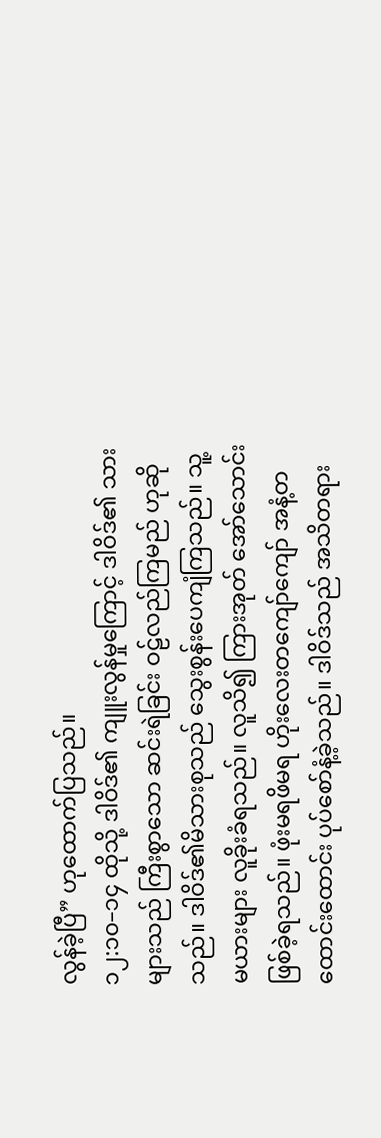လွန်ခဲ့ပြီ” ဟုထောက်ပြသည်။
၁၂:၁၀–၁၄ ထိုသို့ ဒါဝိဒ်၏ ကျူးလွန်မှုကြောင့် ဒါဝိဒ်၏ သားများသည် ကြီးစွာသော ဆင်းရဲခြင်း ဝဠ်လည်ကြမည် ဟုဆိုသည်။ ဒါဝိဒ်၏မိသားစုသည် သွေးစွန်းပေကျံကြသည်။ သူ့မယားများ လူခိုးခံရသည်။ လူသိ၍ ကြားအုတ် အော်သောင်းဖြစ်ခဲ့ရသည်။ ဖုံးမရဖိမရ ဟိုးလေးတကျော်ကျော် အနံ့တထောင်းထောင်း ပုပ်စော်နံ့ခဲ့သည်။ ဒါဝိဒ်သည် အသိတရား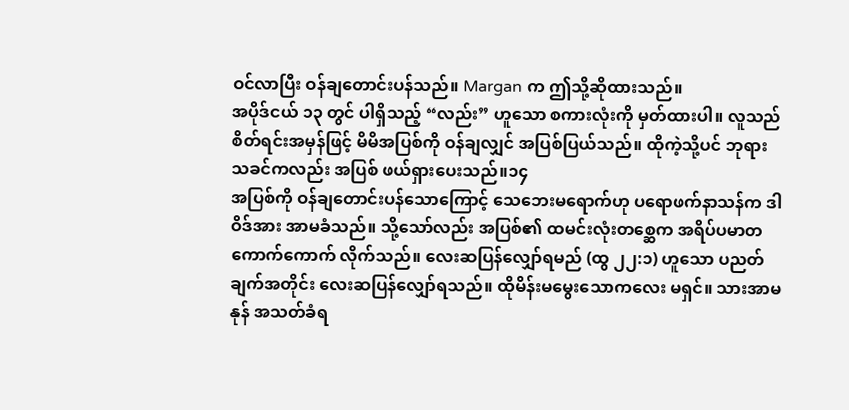ဝင်လာပြီး ဝန်ချတောင်းပန်သည်။ Margan က ဤသို့ဆိုထားသည်။
အပိုဒ်ငယ် ၁၃ တွင် ပါရှိသည့် “လည်း” ဟူသော စကားလုံးကို မှတ်ထားပါ။ လူသည် စိတ်ရင်းအမှန်ဖြင့် မိမိအပြစ်ကို ဝန်ချလျှင် အပြစ်ပြယ်သည်။ ထိုကဲ့သို့ပင် ဘုရားသခင်ကလည်း အပြစ် ဖယ်ရှားပေးသည်။၁၄
အပြစ်ကို ဝန်ချတောင်းပန်သောကြောင့် သေဘေးမရောက်ဟု ပရောဖက်နာသန်က ဒါဝိဒ်အား အာမခံသည်။ သို့သော်လည်း အပြစ်၏ ထမင်းလုံးတစ္ဆေက အရိပ်ပမာတကောက်ကောက် လိုက်သည်။ လေးဆပြန်လျှော်ရမည် (ထွ ၂၂:၁) ဟူသော ပညတ်ချက်အတိုင်း လေးဆပြန်လျှော်ရသည်။ ထိုမိန်းမမွေးသောကလေး မရှင်။ သားအာမနုန် အသတ်ခံရ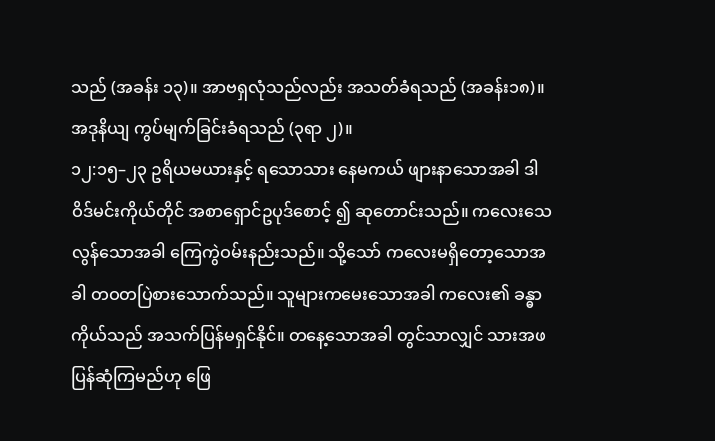သည် (အခန်း ၁၃)။ အာဗရှလုံသည်လည်း အသတ်ခံရသည် (အခန်း၁၈)။ အဒုနိယျ ကွပ်မျက်ခြင်းခံရသည် (၃ရာ ၂)။
၁၂:၁၅–၂၃ ဥရိယမယားနှင့် ရသောသား နေမကယ် ဖျားနာသောအခါ ဒါဝိဒ်မင်းကိုယ်တိုင် အစာရှောင်ဥပုဒ်စောင့် ၍ ဆုတောင်းသည်။ ကလေးသေလွန်သောအခါ ကြေကွဲဝမ်းနည်းသည်။ သို့သော် ကလေးမရှိတော့သောအခါ တဝတပြဲစားသောက်သည်။ သူများကမေးသောအခါ ကလေး၏ ခန္ဓာကိုယ်သည် အသက်ပြန်မရှင်နိုင်။ တနေ့သောအခါ တွင်သာလျှင် သားအဖ ပြန်ဆုံကြမည်ဟု ဖြေ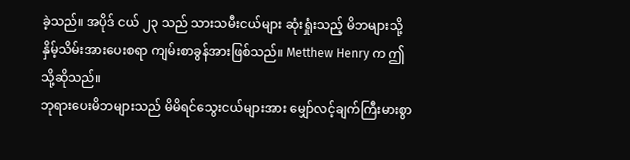ခဲ့သည်။ အပိုဒ် ငယ် ၂၃ သည် သားသမီးငယ်များ ဆုံးရှုံးသည့် မိဘများသို့ နှိမ့်သိမ်းအားပေးစရာ ကျမ်းစာခွန်အားဖြစ်သည်။ Metthew Henry က ဤသို့ဆိုသည်။
ဘုရားပေးမိဘများသည် မိမိရင်သွေးငယ်များအား မျှော်လင့်ချက်ကြီးမားစွာ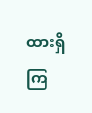ထားရှိကြ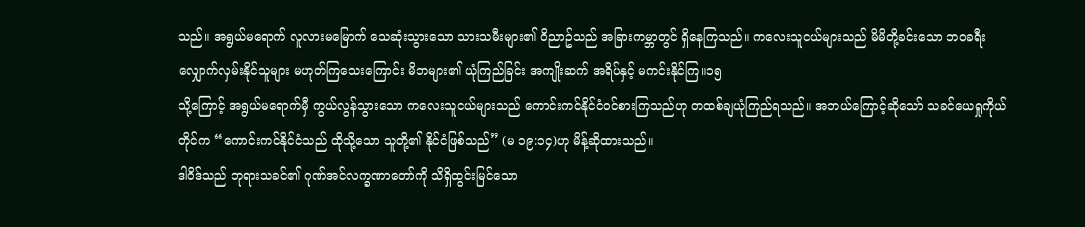သည်။ အရွယ်မရောက် လူလားမမြောက် သေဆုံးသွားသော သားသမီးများ၏ ဝိညာဥ်သည် အခြားကမ္ဘာတွင် ရှိနေကြသည်။ ကလေးသူငယ်များသည် မိမိတို့ခင်းသော ဘဝခရီးလျှောက်လှမ်းနိုင်သူများ မဟုတ်ကြသေးကြောင်း မိဘများ၏ ယုံကြည်ခြင်း အကျိုးဆက် အရိပ်နှင့် မကင်းနိုင်ကြ။၁၅
သို့ကြောင့် အရွယ်မရောက်မှီ ကွယ်လွန်သွားသော ကလေးသူငယ်များသည် ကောင်းကင်နိုင်ငံဝင်စားကြသည်ဟု တထစ်ချယုံကြည်ရသည်။ အဘယ်ကြောင့်ဆိုသော် သခင်ယေရှုကိုယ်တိုင်က “ကောင်းကင်နိုင်ငံသည် ထိုသို့သော သူတို့၏ နိုင်ငံဖြစ်သည်” (မ ၁၉:၁၄)ဟု မိန့်ဆိုထားသည်။
ဒါဝိဒ်သည် ဘုရားသခင်၏ ဂုဏ်အင်လက္ခဏာတော်ကို သိရှိထွင်းမြင်သော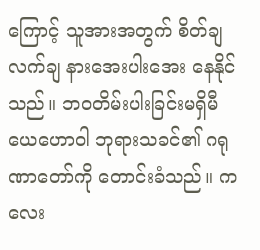ကြောင့် သူအားအတွက် စိတ်ချလက်ချ နားအေးပါးအေး နေနိုင်သည်။ ဘဝတိမ်းပါးခြင်းမရှိမီ ယေဟောဝါ ဘုရားသခင်၏ ဂရုဏာတော်ကို တောင်းခံသည်။ ကလေး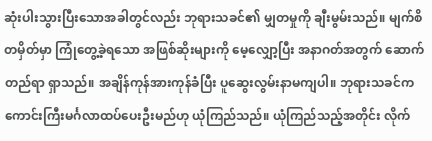ဆုံးပါးသွားပြီးသောအခါတွင်လည်း ဘုရားသခင်၏ မျှတမှုကို ချီးမွမ်းသည်။ မျက်စိတမှိတ်မှာ ကြုံတွေ့ခဲ့ရသော အဖြစ်ဆိုးများကို မေ့လျှော့ပြီး အနာဂတ်အတွက် ဆောက်တည်ရာ ရှာသည်။ အချိန်ကုန်အားကုန်ခံပြီး ပူဆွေးလွမ်းနာမကျပါ။ ဘုရားသခင်က ကောင်းကြီးမင်္ဂလာထပ်ပေးဦးမည်ဟု ယုံကြည်သည်။ ယုံကြည်သည့်အတိုင်း လိုက်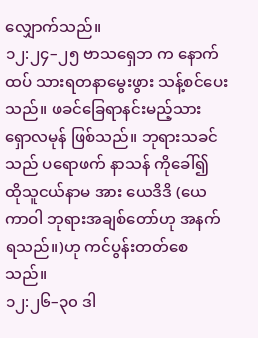လျှောက်သည်။
၁၂:၂၄–၂၅ ဗာသရှေဘ က နောက်ထပ် သားရတနာမွေးဖွား သန့်စင်ပေးသည်။ ဖခင်ခြေရာနင်းမည့်သား ရှောလမုန် ဖြစ်သည်။ ဘုရားသခင်သည် ပရောဖက် နာသန် ကိုခေါ်၍ ထိုသူငယ်နာမ အား ယေဒိဒိ (ယေကာဝါ ဘုရားအချစ်တော်ဟု အနက်ရသည်။)ဟု ကင်ပွန်းတတ်စေသည်။
၁၂:၂၆–၃၀ ဒါ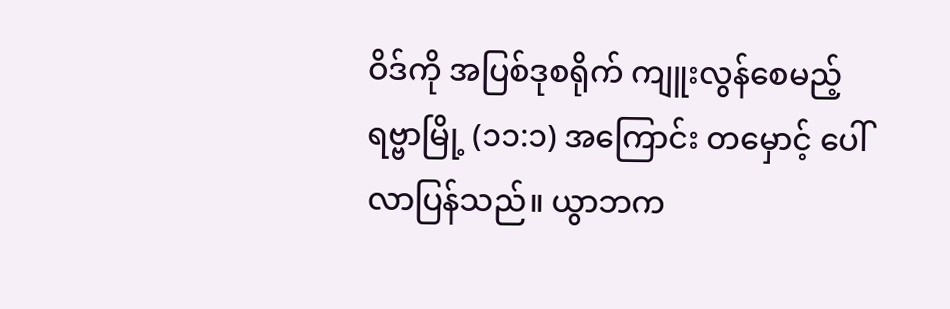ဝိဒ်ကို အပြစ်ဒုစရိုက် ကျူးလွန်စေမည့် ရဗ္ဗာမြို့ (၁၁:၁) အကြောင်း တမှောင့် ပေါ်လာပြန်သည်။ ယွာဘက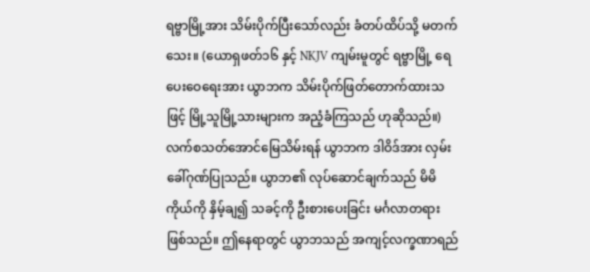ရဗ္ဗာမြို့အား သိမ်းပိုက်ပြီးသော်လည်း ခံတပ်ထိပ်သို့ မတက်သေး။ (ယောရှဖတ်၁၆ နှင့် NKJV ကျမ်းမူတွင် ရဗ္ဗာမြို့ ရေပေးဝေရေးအား ယွာဘက သိမ်းပိုက်ဖြတ်တောက်ထားသဖြင့် မြို့သူမြို့သားများက အညံ့ခံကြသည် ဟုဆိုသည်။) လက်စသတ်အောင်မြေသိမ်းရန် ယွာဘက ဒါဝိဒ်အား လှမ်းခေါ်ဂုဏ်ပြုသည်။ ယွာဘ၏ လုပ်ဆောင်ချက်သည် မိမိကိုယ်ကို နှိမ့်ချ၍ သခင့်ကို ဦးစားပေးခြင်း မင်္ဂလာတရားဖြစ်သည်။ ဤနေရာတွင် ယွာဘသည် အကျင့်လက္ခဏာရည်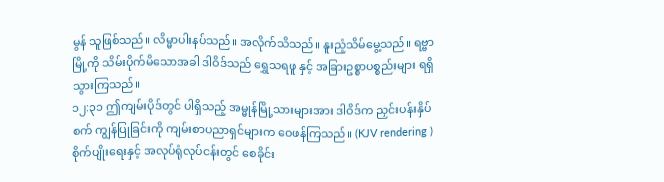မွန် သူဖြစ်သည်။ လိမ္မာပါးနပ်သည်။ အလိုက်သိသည်။ နူးညံ့သိမ်မွေ့သည်။ ရဗ္ဗာ မြို့ကို သိမ်းပိုက်မိသောအခါ ဒါဝိဒ်သည် ရွှေသရဖူ နှင့် အခြားဥစ္စာပစ္စည်းများ ရရှိသွားကြသည်။
၁၂:၃၁ ဤကျမ်းပိုဒ်တွင် ပါရှိသည့် အမ္မုန်မြို့သားများအား ဒါဝိဒ်က ညှင်းပန်းနှိပ်စက် ကျွန်ပြုခြင်းကို ကျမ်းစာပညာရှင်များက ဝေဖန်ကြသည်။ (KJV rendering ) စိုက်ပျိုးရေးနှင့် အလုပ်ရုံလုပ်ငန်းတွင် စေခိုင်း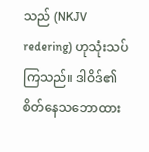သည် (NKJV redering) ဟုသုံးသပ်ကြသည်။ ဒါဝိဒ်၏ စိတ်နေသဘောထား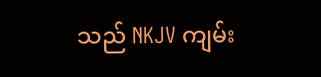သည် NKJV ကျမ်း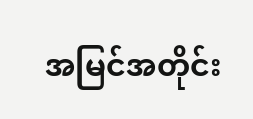အမြင်အတိုင်း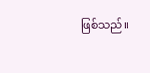ဖြစ်သည်။